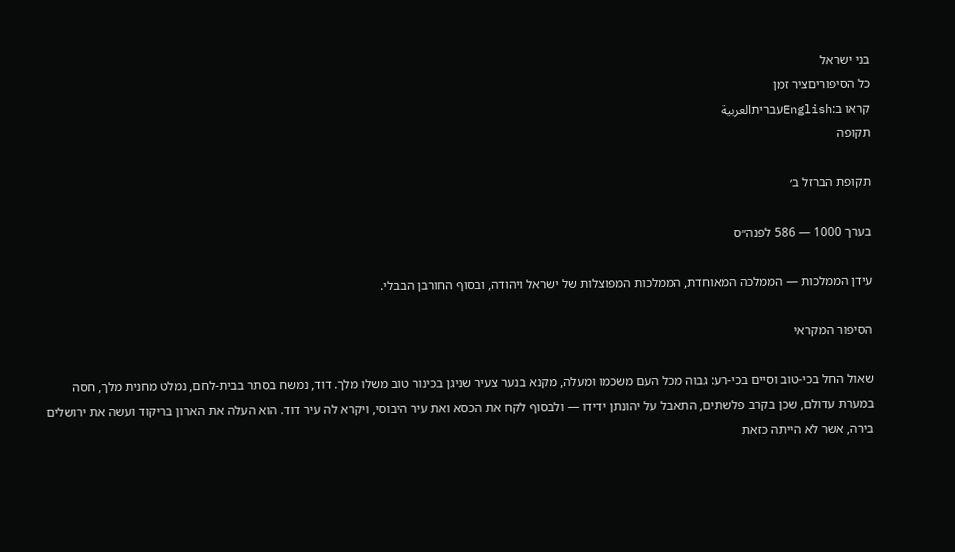בני ישראל
כל הסיפוריםציר זמן
קראו ב:Englishעבריתالعربية
תקופה

תקופת הברזל ב׳

בערך 1000 — 586 לפנה״ס

עידן הממלכות — הממלכה המאוחדת, הממלכות המפוצלות של ישראל ויהודה, ובסוף החורבן הבבלי.

הסיפור המקראי

שאול החל בכי-טוב וסיים בכי-רע: גבוה מכל העם משכמו ומעלה, מקנא בנער צעיר שניגן בכינור טוב משלו מלך. דוד, נמשח בסתר בבית-לחם, נמלט מחנית מלך, חסה במערת עדולם, שכן בקרב פלשתים, התאבל על יהונתן ידידו — ולבסוף לקח את הכסא ואת עיר היבוסי, ויקרא לה עיר דוד. הוא העלה את הארון בריקוד ועשה את ירושלים בירה, אשר לא הייתה כזאת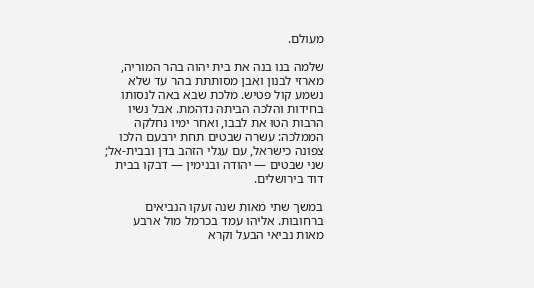מעולם.

שלמה בנו בנה את בית יהוה בהר המוריה, מארזי לבנון ואבן מסותתת בהר עד שלא נשמע קול פטיש. מלכת שבא באה לנסותו בחידות והלכה הביתה נדהמת. אבל נשיו הרבות הִטוּ את לבבו, ואחר ימיו נחלקה הממלכה: עשרה שבטים תחת ירבעם הלכו צפונה כישראל, עם עגלי הזהב בדן ובבית-אל; שני שבטים — יהודה ובנימין — דבקו בבית דוד בירושלים.

במשך שתי מאות שנה זעקו הנביאים ברחובות. אליהו עמד בכרמל מול ארבע מאות נביאי הבעל וקרא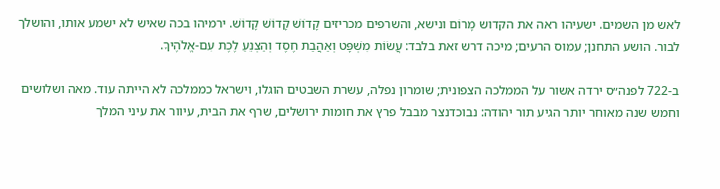לאש מן השמים. ישעיהו ראה את הקדוש מָרוֹם ונישא, והשרפים מכריזים קָדוֹשׁ קָדוֹשׁ קָדוֹשׁ. ירמיהו בכה שאיש לא ישמע אותו, והושלך לבור. הושע התחנן; עמוס הרעים; מיכה דרש זאת בלבד: עֲשׂוֹת מִשְׁפָּט וְאַהֲבַת חֶסֶד וְהַצְנֵעַ לֶכֶת עִם-אֱלֹהֶיךָ.

ב-722 לפנה״ס ירדה אשור על הממלכה הצפונית; שומרון נפלה, עשרת השבטים הוגלו, וישראל כממלכה לא הייתה עוד. מאה ושלושים וחמש שנה מאוחר יותר הגיע תור יהודה: נבוכדנצר מבבל פרץ את חומות ירושלים, שרף את הבית, עיוור את עיני המלך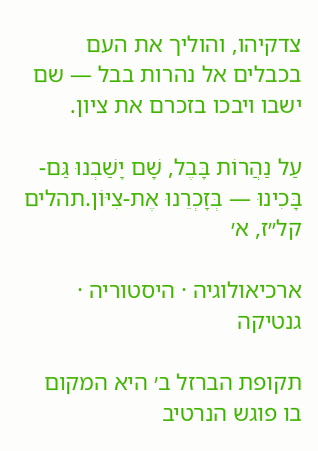צדקיהו, והוליך את העם בכבלים אל נהרות בבל — שם ישבו ויבכו בזכרם את ציון.

עַל נַהֲרוֹת בָּבֶל, שָׁם יָשַׁבְנוּ גַּם-בָּכִינוּ — בְּזָכְרֵנוּ אֶת-צִיּוֹן.תהלים קל״ז, א׳

ארכיאולוגיה · היסטוריה · גנטיקה

תקופת הברזל ב׳ היא המקום בו פוגש הנרטיב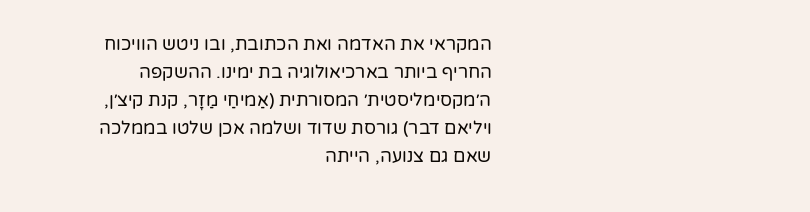המקראי את האדמה ואת הכתובת, ובו ניטש הוויכוח החריף ביותר בארכיאולוגיה בת ימינו. ההשקפה ה׳מקסימליסטית׳ המסורתית (אַמיחַי מַזָר, קנת קיצ׳ן, ויליאם דבר) גורסת שדוד ושלמה אכן שלטו בממלכה שאם גם צנועה, הייתה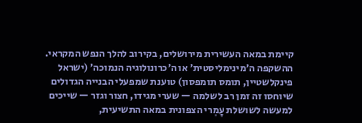קיימת במאה העשירית מירושלים, בקירוב להלך הנפש המקראי. ההשקפה ה׳מינימליסטית׳ או ה׳כרונולוגיה הנמוכה׳ (ישראל פינקלשטיין, תומס תומפסון) טוענת שמפעלי הבנייה הגדולים שיוחסו זה זמן רב לשלמה — שערי מגידו, חצור וגזר — שייכים למעשה לשושלת עָמְרי הצפונית במאה התשיעית,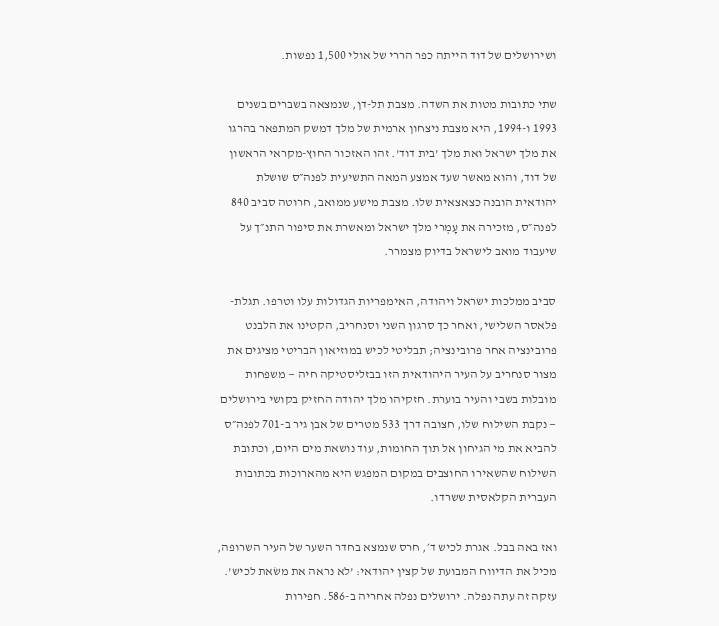ושירושלים של דוד הייתה כפר הררי של אולי 1,500 נפשות.

שתי כתובות מטות את השדה. מצבת תל-דן, שנמצאה בשברים בשנים 1993 ו-1994, היא מצבת ניצחון ארמית של מלך דמשק המתפאר בהרגו את מלך ישראל ואת מלך 'בית דוד'. זהו האזכור החוץ-מקראי הראשון של דוד, והוא מאשר שעד אמצע המאה התשיעית לפנה״ס שושלת יהודאית הובנה כצאצאית שלו. מצבת מישע ממואב, חרוטה סביב 840 לפנה״ס, מזכירה את עָמְרי מלך ישראל ומאשרת את סיפור התנ״ך על שיעבוד מואב לישראל בדיוק מצמרר.

סביב ממלכות ישראל ויהודה, האימפריות הגדולות עלו וטרפו. תגלת-פלאסר השלישי, ואחר כך סרגון השני וסנחריב, הקטינו את הלבנט פרובינציה אחר פרובינציה; תבליטי לכיש במוזיאון הבריטי מציגים את מצור סנחריב על העיר היהודאית הזו בבזליסטיקה חיה — משפחות מובלות בשבי והעיר בוערת. חזקיהו מלך יהודה החזיק בקושי בירושלים — נקבת השילוח שלו, חצובה דרך 533 מטרים של אבן גיר ב-701 לפנה״ס להביא את מי הגיחון אל תוך החומות, עוד נושאת מים היום, וכתובת השילוח שהשאירו החוצבים במקום המפגש היא מהארוכות בכתובות העברית הקלאסית ששרדו.

ואז באה בבל. אגרת לכיש ד׳, חרס שנמצא בחדר השער של העיר השרופה, מכיל את הדיווח המבועת של קצין יהודאי: 'לא נראה את משׂאת לכיש'. עזקה זה עתה נפלה. ירושלים נפלה אחריה ב-586. חפירות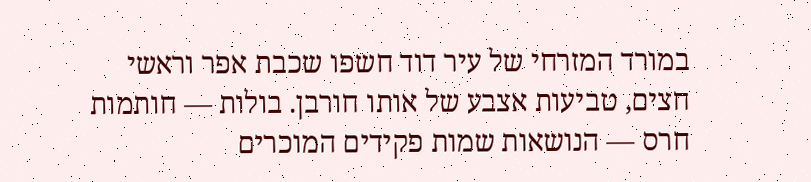במורד המזרחי של עיר דוד חשפו שכבת אפר וראשי חצים, טביעות אצבע של אותו חורבן. בולות — חותמות חרס — הנושאות שמות פקידים המוכרים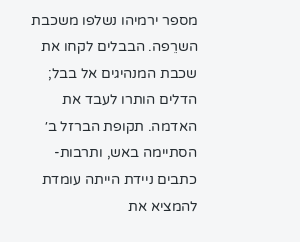מספר ירמיהו נשלפו משכבת השרֵפה. הבבלים לקחו את שכבת המנהיגים אל בבל; הדלים הותרו לעבד את האדמה. תקופת הברזל ב׳ הסתיימה באש, ותרבות-כתבים ניידת הייתה עומדת להמציא את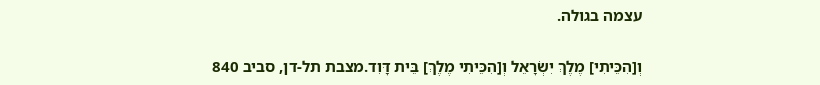עצמה בגולה.

וְ[הִכֵּיתִי] מֶלֶךְ יִשְׂרָאֵל וְ[הִכֵּיתִי מֶלֶךְ] בֵּית דָּוִד.מצבת תל-דן, סביב 840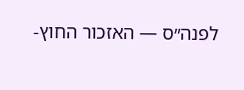לפנה״ס — האזכור החוץ-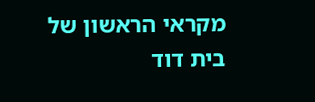מקראי הראשון של בית דוד